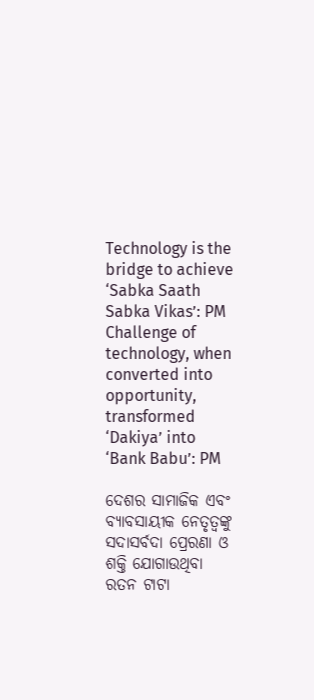Technology is the bridge to achieve ‘Sabka Saath Sabka Vikas’: PM
Challenge of technology, when converted into opportunity, transformed ‘Dakiya’ into ‘Bank Babu’: PM

ଦେଶର ସାମାଜିକ ଏବଂ ବ୍ୟାବସାୟୀକ ନେତୃତ୍ୱଙ୍କୁ ସଦାସର୍ବଦା ପ୍ରେରଣା ଓ ଶକ୍ତି ଯୋଗାଉଥିବା ରତନ ଟାଟା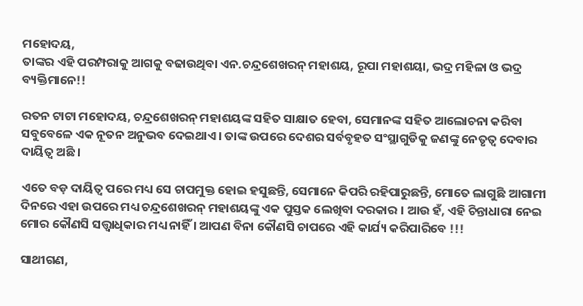ମହୋଦୟ,
ତାଙ୍କର ଏହି ପରମ୍ପରାକୁ ଆଗକୁ ବଢାଉଥିବା ଏନ.ଚନ୍ଦ୍ରଶେଖରନ୍ ମହାଶୟ, ରୂପା ମହାଶୟା, ଭଦ୍ର ମହିଳା ଓ ଭଦ୍ର ବ୍ୟକ୍ତିମାନେ!!

ରତନ ଟାଟା ମହୋଦୟ, ଚନ୍ଦ୍ରଶେଖରନ୍ ମହାଶୟଙ୍କ ସହିତ ସାକ୍ଷାତ ହେବା, ସେମାନଙ୍କ ସହିତ ଆଲୋଚନା କରିବା ସବୁବେଳେ ଏକ ନୂତନ ଅନୁଭବ ଦେଇଥାଏ । ତାଙ୍କ ଉପରେ ଦେଶର ସର୍ବବୃହତ ସଂସ୍ଥାଗୁଡିକୁ ଜଣଙ୍କୁ ନେତୃତ୍ୱ ଦେବାର ଦାୟିତ୍ୱ ଅଛି ।

ଏତେ ବଡ଼ ଦାୟିତ୍ୱ ପରେ ମଧ୍ୟ ସେ ଚାପମୁକ୍ତ ହୋଇ ହସୁଛନ୍ତି, ସେମାନେ କିପରି ରହିପାରୁଛନ୍ତି, ମୋତେ ଲାଗୁଛି ଆଗାମୀ ଦିନରେ ଏହା ଉପରେ ମଧ୍ୟ ଚନ୍ଦ୍ରଶେଖରନ୍ ମହାଶୟଙ୍କୁ ଏକ ପୁସ୍ତକ ଲେଖିବା ଦରକାର । ଆଉ ହଁ, ଏହି ଚିନ୍ତାଧାରା ନେଇ ମୋର କୌଣସି ସତ୍ତ୍ଵାଧିକାର ମଧ୍ୟ ନାହିଁ । ଆପଣ ବିନା କୌଣସି ଚାପରେ ଏହି କାର୍ଯ୍ୟ କରିପାରିବେ !!!

ସାଥୀଗଣ,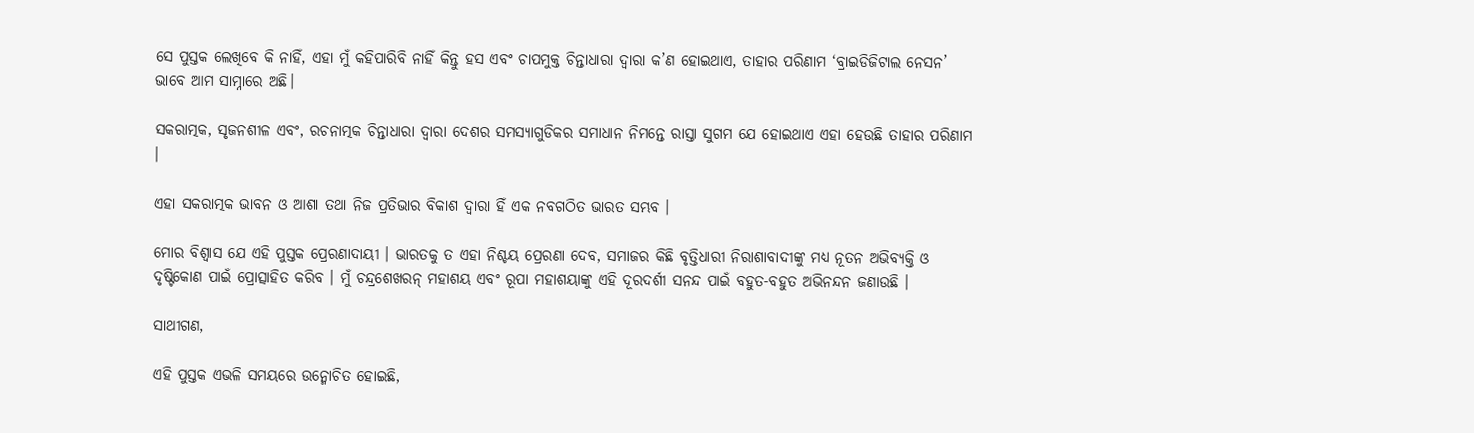ସେ ପୁସ୍ତକ ଲେଖିବେ କି ନାହିଁ, ଏହା ମୁଁ କହିପାରିବି ନାହିଁ କିନ୍ତୁ ହସ ଏବଂ ଚାପମୁକ୍ତ ଚିନ୍ତାଧାରା ଦ୍ୱାରା କ’ଣ ହୋଇଥାଏ, ତାହାର ପରିଣାମ ‘ବ୍ରାଇଡିଜିଟାଲ ନେସନ’ ଭାବେ ଆମ ସାମ୍ନାରେ ଅଛି।

ସକରାତ୍ମକ, ସୃଜନଶୀଳ ଏବଂ, ରଚନାତ୍ମକ ଚିନ୍ତାଧାରା ଦ୍ୱାରା ଦେଶର ସମସ୍ୟାଗୁଡିକର ସମାଧାନ ନିମନ୍ତେ ରାସ୍ତା ସୁଗମ ଯେ ହୋଇଥାଏ ଏହା ହେଉଛି ତାହାର ପରିଣାମ ।

ଏହା ସକରାତ୍ମକ ଭାବନ ଓ ଆଶା ତଥା ନିଜ ପ୍ରତିଭାର ବିକାଶ ଦ୍ଵାରା ହିଁ ଏକ ନବଗଠିତ ଭାରତ ସମ୍ଭବ ।

ମୋର ବିଶ୍ୱାସ ଯେ ଏହି ପୁସ୍ତକ ପ୍ରେରଣାଦାୟୀ । ଭାରତକୁ ତ ଏହା ନିଶ୍ଚୟ ପ୍ରେରଣା ଦେବ, ସମାଜର କିଛି ବୃତ୍ତିଧାରୀ ନିରାଶାବାଦୀଙ୍କୁ ମଧ୍ୟ ନୂତନ ଅଭିବ୍ୟକ୍ତି ଓ ଦୃଷ୍ଟିକୋଣ ପାଇଁ ପ୍ରୋତ୍ସାହିତ କରିବ । ମୁଁ ଚନ୍ଦ୍ରଶେଖରନ୍ ମହାଶୟ ଏବଂ ରୂପା ମହାଶୟାଙ୍କୁ ଏହି ଦୂରଦର୍ଶୀ ସନନ୍ଦ ପାଇଁ ବହୁତ-ବହୁତ ଅଭିନନ୍ଦନ ଜଣାଉଛି ।

ସାଥୀଗଣ,

ଏହି ପୁସ୍ତକ ଏଭଳି ସମୟରେ ଉନ୍ମୋଚିତ ହୋଇଛି,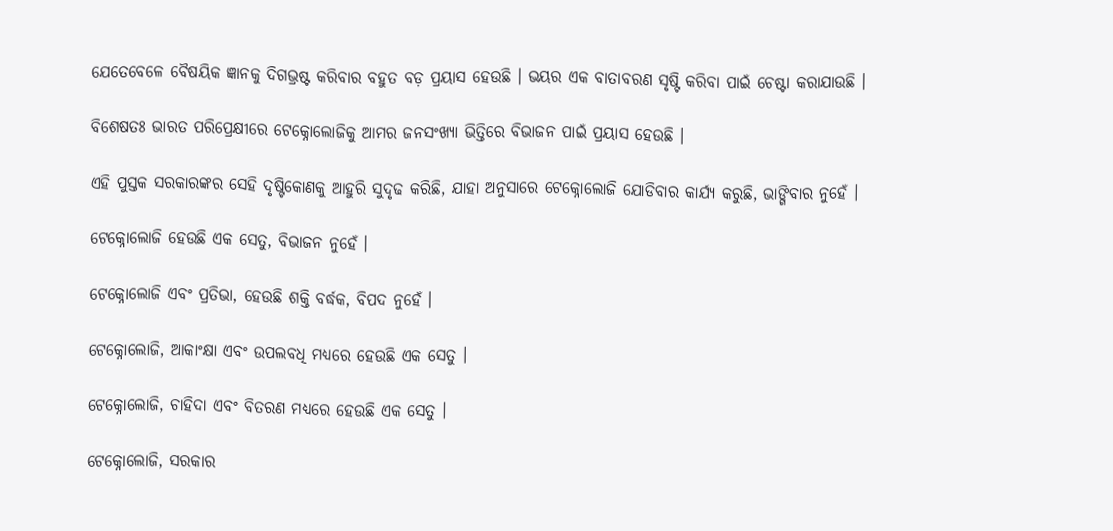ଯେତେବେଳେ ବୈଷୟିକ ଜ୍ଞାନକୁ ଦିଗଭ୍ରଷ୍ଟ କରିବାର ବହୁତ ବଡ଼ ପ୍ରୟାସ ହେଉଛି । ଭୟର ଏକ ବାତାବରଣ ସୃଷ୍ଟି କରିବା ପାଇଁ ଚେଷ୍ଟା କରାଯାଉଛି ।

ବିଶେଷତଃ ଭାରତ ପରିପ୍ରେକ୍ଷୀରେ ଟେକ୍ନୋଲୋଜିକୁ ଆମର ଜନସଂଖ୍ୟା ଭିତ୍ତିରେ ବିଭାଜନ ପାଇଁ ପ୍ରୟାସ ହେଉଛି ।

ଏହି ପୁସ୍ତକ ସରକାରଙ୍କର ସେହି ଦୃଷ୍ଟିକୋଣକୁ ଆହୁରି ସୁଦୃଢ କରିଛି, ଯାହା ଅନୁସାରେ ଟେକ୍ନୋଲୋଜି ଯୋଡିବାର କାର୍ଯ୍ୟ କରୁଛି, ଭାଙ୍ଗିବାର ନୁହେଁ ।

ଟେକ୍ନୋଲୋଜି ହେଉଛି ଏକ ସେତୁ, ବିଭାଜନ ନୁହେଁ ।

ଟେକ୍ନୋଲୋଜି ଏବଂ ପ୍ରତିଭା, ହେଉଛି ଶକ୍ତି ବର୍ଦ୍ଧକ, ବିପଦ ନୁହେଁ ।

ଟେକ୍ନୋଲୋଜି, ଆକାଂକ୍ଷା ଏବଂ ଉପଲବଧି ମଧ୍ୟରେ ହେଉଛି ଏକ ସେତୁ ।

ଟେକ୍ନୋଲୋଜି, ଚାହିଦା ଏବଂ ବିତରଣ ମଧ୍ୟରେ ହେଉଛି ଏକ ସେତୁ ।

ଟେକ୍ନୋଲୋଜି, ସରକାର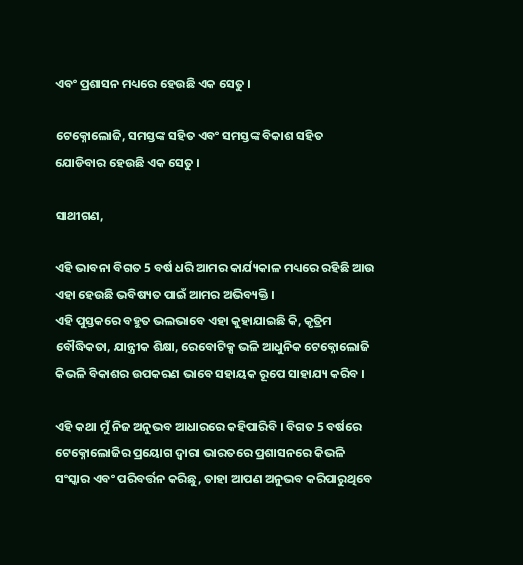ଏବଂ ପ୍ରଶାସନ ମଧ୍ୟରେ ହେଉଛି ଏକ ସେତୁ ।

ଟେକ୍ନୋଲୋଜି, ସମସ୍ତଙ୍କ ସହିତ ଏବଂ ସମସ୍ତଙ୍କ ବିକାଶ ସହିତ ଯୋଡିବାର ହେଉଛି ଏକ ସେତୁ ।

ସାଥୀଗଣ,

ଏହି ଭାବନା ବିଗତ 5 ବର୍ଷ ଧରି ଆମର କାର୍ଯ୍ୟକାଳ ମଧ୍ୟରେ ରହିଛି ଆଉ ଏହା ହେଉଛି ଭବିଷ୍ୟତ ପାଇଁ ଆମର ଅଭିବ୍ୟକ୍ତି ।
ଏହି ପୁସ୍ତକରେ ବହୁତ ଭଲଭାବେ ଏହା କୁହାଯାଇଛି କି, କୃତ୍ରିମ ବୌଦ୍ଧିକତା, ଯାନ୍ତ୍ରୀକ ଶିକ୍ଷା, ରେବୋଟିକ୍ସ ଭଳି ଆଧୁନିକ ଟେକ୍ନୋଲୋଜି କିଭଳି ବିକାଶର ଉପକରଣ ଭାବେ ସହାୟକ ରୂପେ ସାହାଯ୍ୟ କରିବ ।

ଏହି କଥା ମୁଁ ନିଜ ଅନୁଭବ ଆଧାରରେ କହିପାରିବି । ବିଗତ 5 ବର୍ଷରେ ଟେକ୍ନୋଲୋଜିର ପ୍ରୟୋଗ ଦ୍ୱାରା ଭାରତରେ ପ୍ରଶାସନରେ କିଭଳି ସଂସ୍କାର ଏବଂ ପରିବର୍ତ୍ତନ କରିଛୁ, ତାହା ଆପଣ ଅନୁଭବ କରିପାରୁଥିବେ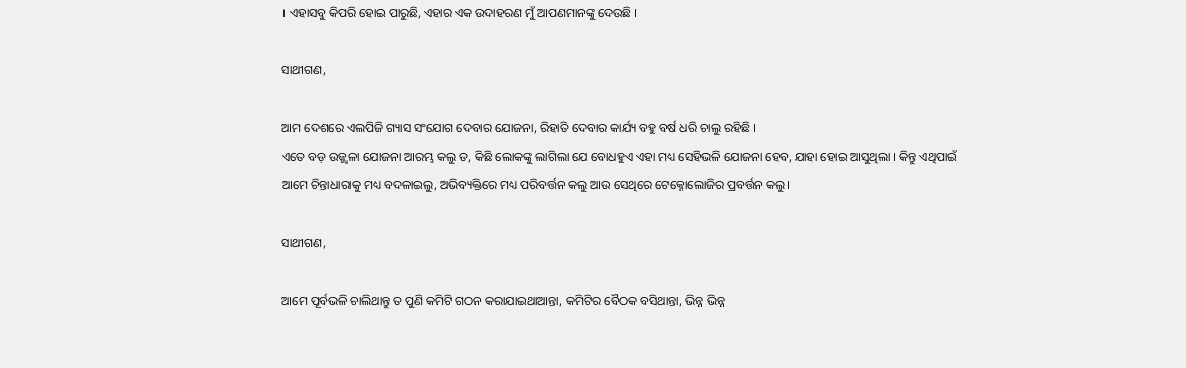। ଏହାସବୁ କିପରି ହୋଇ ପାରୁଛି, ଏହାର ଏକ ଉଦାହରଣ ମୁଁ ଆପଣମାନଙ୍କୁ ଦେଉଛି ।

ସାଥୀଗଣ,

ଆମ ଦେଶରେ ଏଲପିଜି ଗ୍ୟାସ ସଂଯୋଗ ଦେବାର ଯୋଜନା, ରିହାତି ଦେବାର କାର୍ଯ୍ୟ ବହୁ ବର୍ଷ ଧରି ଚାଲୁ ରହିଛି ।
ଏତେ ବଡ଼ ଉଜ୍ଜ୍ୱଳା ଯୋଜନା ଆରମ୍ଭ କଲୁ ତ, କିଛି ଲୋକଙ୍କୁ ଲାଗିଲା ଯେ ବୋଧହୁଏ ଏହା ମଧ୍ୟ ସେହିଭଳି ଯୋଜନା ହେବ, ଯାହା ହୋଇ ଆସୁଥିଲା । କିନ୍ତୁ ଏଥିପାଇଁ ଆମେ ଚିନ୍ତାଧାରାକୁ ମଧ୍ୟ ବଦଳାଇଲୁ, ଅଭିବ୍ୟକ୍ତିରେ ମଧ୍ୟ ପରିବର୍ତ୍ତନ କଲୁ ଆଉ ସେଥିରେ ଟେକ୍ନୋଲୋଜିର ପ୍ରବର୍ତ୍ତନ କଲୁ।

ସାଥୀଗଣ,

ଆମେ ପୂର୍ବଭଳି ଚାଲିଥାନ୍ତୁ ତ ପୁଣି କମିଟି ଗଠନ କରାଯାଇଥାଆନ୍ତା, କମିଟିର ବୈଠକ ବସିଥାନ୍ତା, ଭିନ୍ନ ଭିନ୍ନ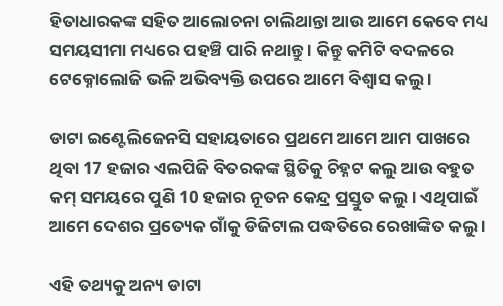ହିତାଧାରକଙ୍କ ସହିତ ଆଲୋଚନା ଚାଲିଥାନ୍ତା ଆଉ ଆମେ କେବେ ମଧ୍ୟ ସମୟସୀମା ମଧ୍ୟରେ ପହଞ୍ଚି ପାରି ନଥାନ୍ତୁ । କିନ୍ତୁ କମିଟି ବଦଳରେ ଟେକ୍ନୋଲୋଜି ଭଳି ଅଭିବ୍ୟକ୍ତି ଉପରେ ଆମେ ବିଶ୍ୱାସ କଲୁ ।

ଡାଟା ଇଣ୍ଟେଲିଜେନସି ସହାୟତାରେ ପ୍ରଥମେ ଆମେ ଆମ ପାଖରେ ଥିବା 17 ହଜାର ଏଲପିଜି ବିତରକଙ୍କ ସ୍ଥିତିକୁ ଚିହ୍ନଟ କଲୁ ଆଉ ବହୁତ କମ୍ ସମୟରେ ପୁଣି 10 ହଜାର ନୂତନ କେନ୍ଦ୍ର ପ୍ରସ୍ତୁତ କଲୁ । ଏଥିପାଇଁ ଆମେ ଦେଶର ପ୍ରତ୍ୟେକ ଗାଁକୁ ଡିଜିଟାଲ ପଦ୍ଧତିରେ ରେଖାଙ୍କିତ କଲୁ ।

ଏହି ତଥ୍ୟକୁ ଅନ୍ୟ ଡାଟା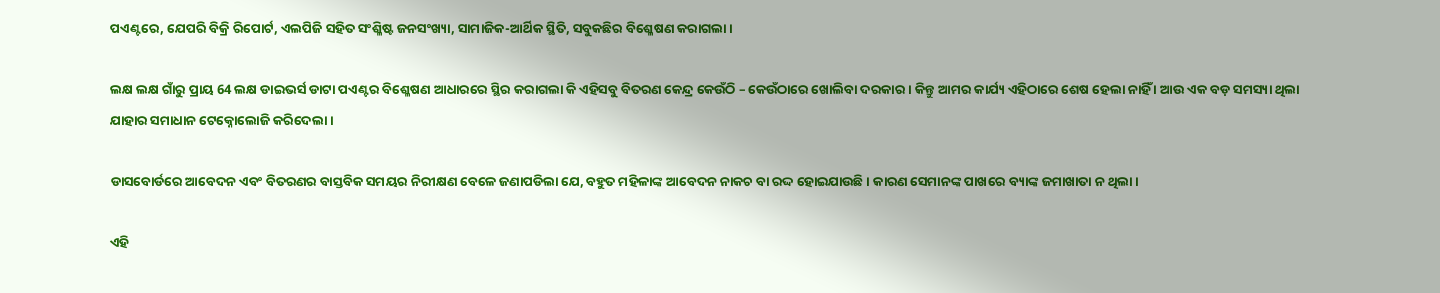ପଏଣ୍ଟରେ, ଯେପରି ବିକ୍ରି ରିପୋର୍ଟ, ଏଲପିଜି ସହିତ ସଂଶ୍ଳିଷ୍ଟ ଜନସଂଖ୍ୟା, ସାମାଜିକ-ଆର୍ଥିକ ସ୍ଥିତି, ସବୁକଛିର ବିଶ୍ଳେଷଣ କରାଗଲା ।

ଲକ୍ଷ ଲକ୍ଷ ଗାଁରୁ ପ୍ରାୟ 64 ଲକ୍ଷ ଡାଇଭର୍ସ ଡାଟା ପଏଣ୍ଟର ବିଶ୍ଳେଷଣ ଆଧାରରେ ସ୍ଥିର କରାଗଲା କି ଏହିସବୁ ବିତରଣ କେନ୍ଦ୍ର କେଉଁଠି – କେଉଁଠାରେ ଖୋଲିବା ଦରକାର । କିନ୍ତୁ ଆମର କାର୍ଯ୍ୟ ଏହିଠାରେ ଶେଷ ହେଲା ନାହିଁ । ଆଉ ଏକ ବଡ଼ ସମସ୍ୟା ଥିଲା ଯାହାର ସମାଧାନ ଟେକ୍ନୋଲୋଜି କରିଦେଲା ।

ଡାସବୋର୍ଡରେ ଆବେଦନ ଏବଂ ବିତରଣର ବାସ୍ତବିକ ସମୟର ନିରୀକ୍ଷଣ ବେଳେ ଜଣାପଡିଲା ଯେ, ବହୁତ ମହିଳାଙ୍କ ଆବେଦନ ନାକଚ ବା ରଦ୍ଦ ହୋଇଯାଉଛି । କାରଣ ସେମାନଙ୍କ ପାଖରେ ବ୍ୟାଙ୍କ ଜମାଖାତା ନ ଥିଲା ।

ଏହି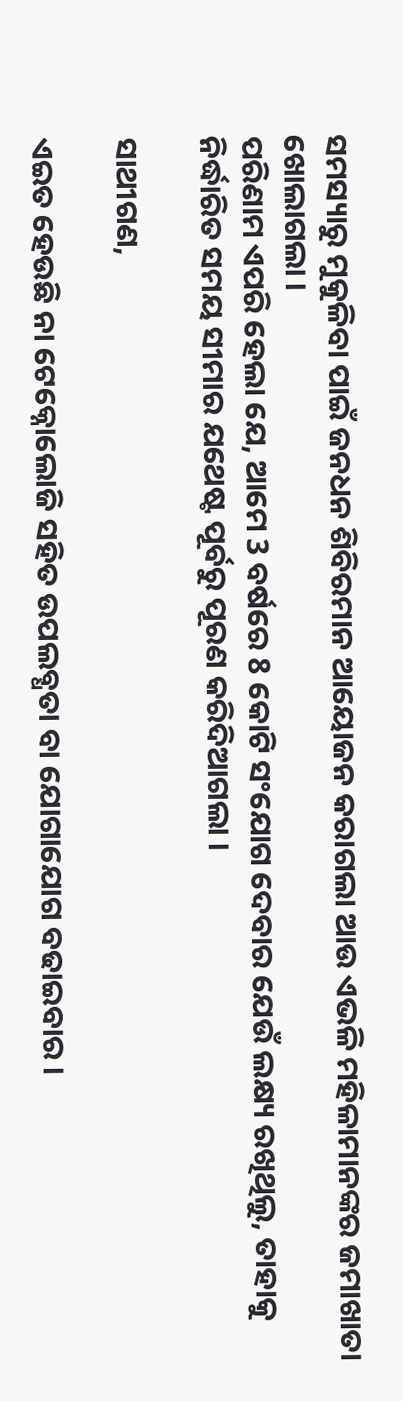ସମସ୍ୟାରୁ ମୁକୁଳିବା ପାଇଁ ଜନଧନ ଶିବିରମାନ ଆୟୋଜନ କରାଗଲା ଆଉ ଏଭଳି ମହିଳାମାନଙ୍କର ଜମାଖାତା ଖୋଲାଗଲା ।
ପରିଣାମ ଏପରି ହେଲା ଯେ, ଆମେ 3 ବର୍ଷରେ 8 କୋଟି ସଂଯୋଗ ଦେବାର ଯେଉଁ ଲକ୍ଷ୍ୟ ରଖିଥିଲୁ, ତାହାକୁ ନିର୍ଦ୍ଧାରିତ ସମୟ ସୀମାର ଯଥେଷ୍ଟ ପୂର୍ବରୁ ପୂରଣ କରିଦିଆଗଲା ।

ସାଥୀଗଣ,

ଏଇତ ହେଉଛି ନା ଟେକ୍ନୋଲୋଜି ସହିତ ଉପଲବ୍ଧତା ବା ଯୋଗାଯୋଗ ବଢାଇବାର ।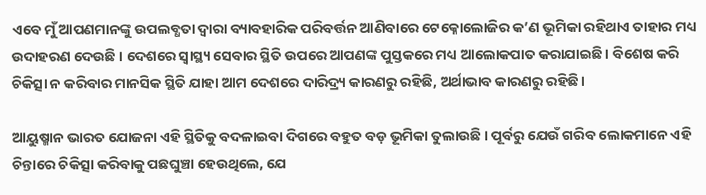ଏବେ ମୁଁ ଆପଣମାନଙ୍କୁ ଉପଲବ୍ଧତା ଦ୍ୱାରା ବ୍ୟାବହାରିକ ପରିବର୍ତ୍ତନ ଆଣିବାରେ ଟେକ୍ନୋଲୋଜିର କ’ଣ ଭୂମିକା ରହିଥାଏ ତାହାର ମଧ୍ୟ ଉଦାହରଣ ଦେଉଛି । ଦେଶରେ ସ୍ୱାସ୍ଥ୍ୟ ସେବାର ସ୍ଥିତି ଉପରେ ଆପଣଙ୍କ ପୁସ୍ତକରେ ମଧ୍ୟ ଆଲୋକପାତ କରାଯାଇଛି । ବିଶେଷ କରି ଚିକିତ୍ସା ନ କରିବାର ମାନସିକ ସ୍ଥିତି ଯାହା ଆମ ଦେଶରେ ଦାରିଦ୍ର୍ୟ କାରଣରୁ ରହିଛି, ଅର୍ଥାଭାବ କାରଣରୁ ରହିଛି।

ଆୟୁଷ୍ମାନ ଭାରତ ଯୋଜନା ଏହି ସ୍ଥିତିକୁ ବଦଳାଇବା ଦିଗରେ ବହୁତ ବଡ଼ ଭୂମିକା ତୁଲାଉଛି । ପୂର୍ବରୁ ଯେଉଁ ଗରିବ ଲୋକମାନେ ଏହି ଚିନ୍ତାରେ ଚିକିତ୍ସା କରିବାକୁ ପଛଘୁଞ୍ଚା ହେଉଥିଲେ, ଯେ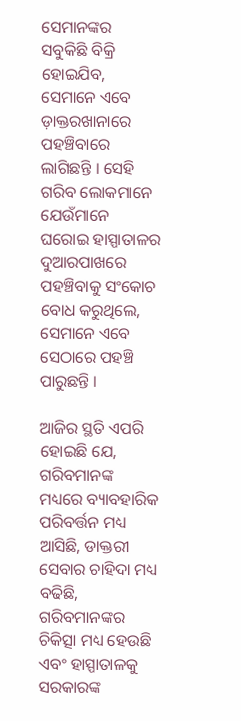ସେମାନଙ୍କର ସବୁକିଛି ବିକ୍ରି ହୋଇଯିବ, ସେମାନେ ଏବେ ଡ଼ାକ୍ତରଖାନାରେ ପହଞ୍ଚିବାରେ ଲାଗିଛନ୍ତି । ସେହି ଗରିବ ଲୋକମାନେ ଯେଉଁମାନେ ଘରୋଇ ହାସ୍ପାତାଳର ଦୁଆରପାଖରେ ପହଞ୍ଚିବାକୁ ସଂକୋଚ ବୋଧ କରୁଥିଲେ, ସେମାନେ ଏବେ ସେଠାରେ ପହଞ୍ଚି ପାରୁଛନ୍ତି ।

ଆଜିର ସ୍ଥତି ଏପରି ହୋଇଛି ଯେ, ଗରିବମାନଙ୍କ ମଧ୍ୟରେ ବ୍ୟାବହାରିକ ପରିବର୍ତ୍ତନ ମଧ୍ୟ ଆସିଛି, ଡାକ୍ତରୀ ସେବାର ଚାହିଦା ମଧ୍ୟ ବଢିଛି, ଗରିବମାନଙ୍କର ଚିକିତ୍ସା ମଧ୍ୟ ହେଉଛି ଏବଂ ହାସ୍ପାତାଳକୁ ସରକାରଙ୍କ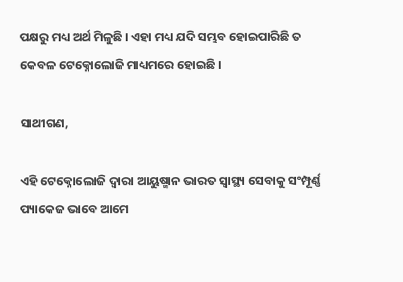ପକ୍ଷରୁ ମଧ୍ୟ ଅର୍ଥ ମିଳୁଛି । ଏହା ମଧ୍ୟ ଯଦି ସମ୍ଭବ ହୋଇପାରିଛି ତ କେବଳ ଟେକ୍ନୋଲୋଜି ମାଧ୍ୟମରେ ହୋଇଛି ।

ସାଥୀଗଣ,

ଏହି ଟେକ୍ନୋଲୋଜି ଦ୍ୱାରା ଆୟୁଷ୍ମାନ ଭାରତ ସ୍ୱାସ୍ଥ୍ୟ ସେବାକୁ ସଂମ୍ପୂର୍ଣ୍ଣ ପ୍ୟାକେଜ ଭାବେ ଆମେ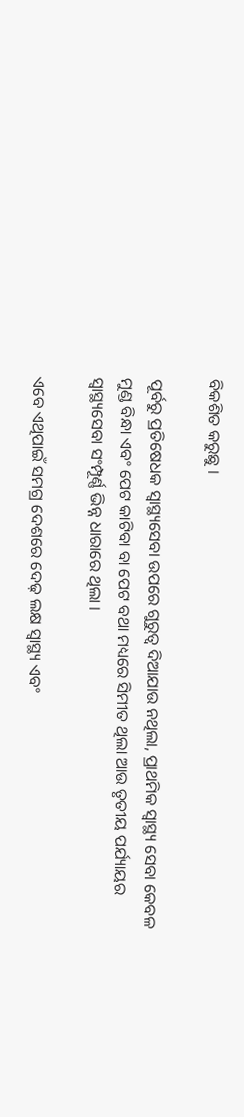ବିକଶିତ କରୁଛୁ ।

ପୂର୍ବରୁ ପ୍ରତିଷେଧକ ସ୍ୱାସ୍ଥ୍ୟସେବା ଉପରେ ଗୁରୁତ୍ୱ ଦିଆଯାଉ ନଥିଲା, ପ୍ରାଥମିକ ସ୍ୱାସ୍ଥ୍ୟ ସେବା କେବଳ ମୁଣ୍ଡ ବିନ୍ଧା ଏବଂ ପେଟ କାଟିବା ବା ପେଟ ବଥା ମଧ୍ୟରେ ସିମୀତ ଥିଲା ଆଉ ତୃତୀୟ ପର୍ଯ୍ୟାୟର ସ୍ୱାସ୍ଥ୍ୟସେବା ସଂମ୍ପୂର୍ଣ୍ଣ ଭିନ୍ନ ଧାରାରେ ଥିଲା ।

ଏବେ ଏଥିପାଇଁ ସମଗ୍ର ଦେଶରେ ଦେଢ଼ ଲକ୍ଷ ସ୍ୱାସ୍ଥ୍ୟ ଏବଂ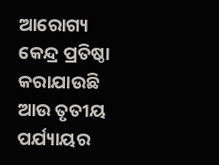ଆରୋଗ୍ୟ କେନ୍ଦ୍ର ପ୍ରତିଷ୍ଠା କରାଯାଉଛି ଆଉ ତୃତୀୟ ପର୍ଯ୍ୟାୟର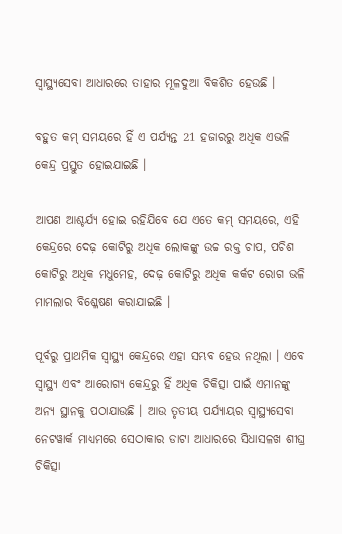ସ୍ୱାସ୍ଥ୍ୟସେବା ଆଧାରରେ ତାହାର ମୂଳଦୁଆ ବିକଶିତ ହେଉଛି ।

ବହୁତ କମ୍ ସମୟରେ ହିଁ ଏ ପର୍ଯ୍ୟନ୍ତ 21 ହଜାରରୁ ଅଧିକ ଏଭଳି କେନ୍ଦ୍ର ପ୍ରସ୍ତୁତ ହୋଇଯାଇଛି ।

ଆପଣ ଆଶ୍ଚର୍ଯ୍ୟ ହୋଇ ରହିଯିବେ ଯେ ଏତେ କମ୍ ସମୟରେ, ଏହି କେନ୍ଦ୍ରରେ ଦେଢ଼ କୋଟିରୁ ଅଧିକ ଲୋକଙ୍କୁ ଉଚ୍ଚ ରକ୍ତ ଚାପ, ପଚିଶ କୋଟିରୁ ଅଧିକ ମଧୁମେହ, ଦେଢ଼ କୋଟିରୁ ଅଧିକ କର୍କଟ ରୋଗ ଭଳି ମାମଲାର ବିଶ୍ଳେଷଣ କରାଯାଇଛି ।

ପୂର୍ବରୁ ପ୍ରାଥମିକ ସ୍ୱାସ୍ଥ୍ୟ କେନ୍ଦ୍ରରେ ଏହା ସମ୍ଭବ ହେଉ ନଥିଲା । ଏବେ ସ୍ୱାସ୍ଥ୍ୟ ଏବଂ ଆରୋଗ୍ୟ କେନ୍ଦ୍ରରୁ ହିଁ ଅଧିକ ଚିକିତ୍ସା ପାଇଁ ଏମାନଙ୍କୁ ଅନ୍ୟ ସ୍ଥାନକୁ ପଠାଯାଉଛି । ଆଉ ତୃତୀୟ ପର୍ଯ୍ୟାୟର ସ୍ୱାସ୍ଥ୍ୟସେବା ନେଟୱାର୍କ ମାଧ୍ୟମରେ ସେଠାକାର ଡାଟା ଆଧାରରେ ସିଧାସଳଖ ଶୀଘ୍ର ଚିକିତ୍ସା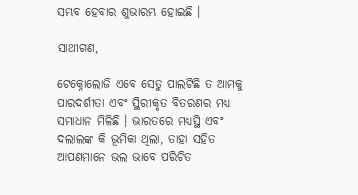ସମ୍ଭବ ହେବାର ଶୁଭାରମ୍ଭ ହୋଇଛି ।

ସାଥୀଗଣ,

ଟେକ୍ନୋଲୋଜି ଏବେ ସେତୁ ପାଲଟିଛି ତ ଆମକୁ ପାରଦର୍ଶୀତା ଏବଂ ସ୍ଥିରୀକୃତ ବିତରଣର ମଧ୍ୟ ସମାଧାନ ମିଳିଛି । ଭାରତରେ ମଧ୍ୟସ୍ଥି ଏବଂ ଦଲାଲଙ୍କ କି ଭୂମିକା ଥିଲା, ତାହା ସହିତ ଆପଣମାନେ ଭଲ ଭାବେ ପରିଚିତ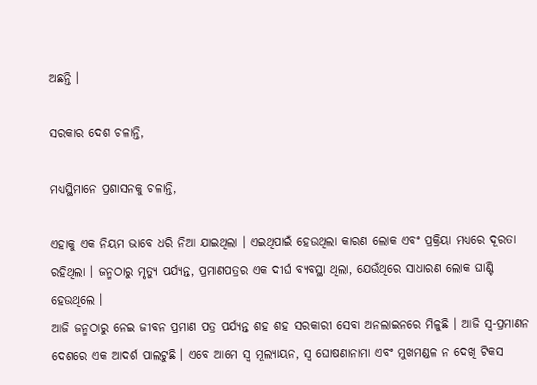ଅଛନ୍ତି ।

ସରକାର ଦେଶ ଚଳାନ୍ତି,

ମଧ୍ୟସ୍ଥିମାନେ ପ୍ରଶାସନକୁ ଚଳାନ୍ତି,

ଏହାକୁ ଏକ ନିୟମ ଭାବେ ଧରି ନିଆ ଯାଇଥିଲା । ଏଇଥିପାଇଁ ହେଉଥିଲା କାରଣ ଲୋକ ଏବଂ ପ୍ରକ୍ରିୟା ମଧ୍ୟରେ ଦୂରତା ରହିଥିଲା । ଜନ୍ମଠାରୁ ମୃତ୍ୟୁ ପର୍ଯ୍ୟନ୍ତ, ପ୍ରମାଣପତ୍ରର ଏକ ଦୀର୍ଘ ବ୍ୟବସ୍ଥା ଥିଲା, ଯେଉଁଥିରେ ସାଧାରଣ ଲୋକ ଘାଣ୍ଟି ହେଉଥିଲେ ।
ଆଜି ଜନ୍ମଠାରୁ ନେଇ ଜୀବନ ପ୍ରମାଣ ପତ୍ର ପର୍ଯ୍ୟନ୍ତ ଶହ ଶହ ସରକାରୀ ସେବା ଅନଲାଇନରେ ମିଳୁଛି । ଆଜି ସ୍ୱ-ପ୍ରମାଣନ ଦେଶରେ ଏକ ଆଦର୍ଶ ପାଲଟୁଛି । ଏବେ ଆମେ ସ୍ୱ ମୂଲ୍ୟାୟନ, ସ୍ୱ ଘୋଷଣାନାମା ଏବଂ ମୁଖମଣ୍ଡଳ ନ ଦେଖି ଟିକସ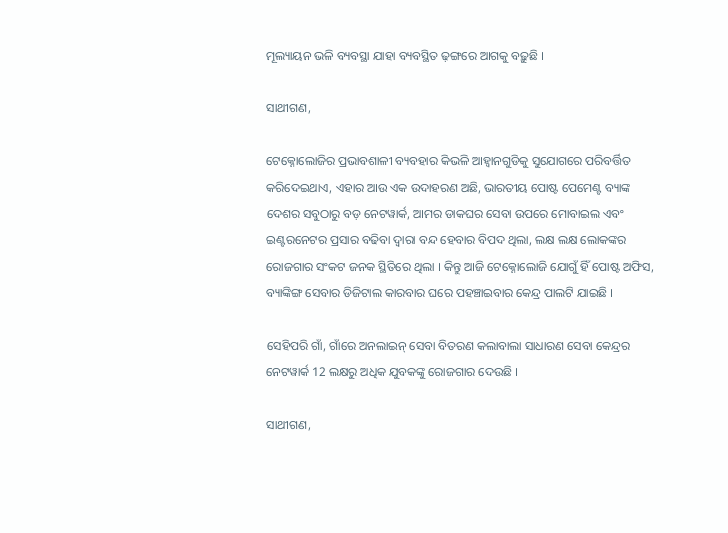ମୂଲ୍ୟାୟନ ଭଳି ବ୍ୟବସ୍ଥା ଯାହା ବ୍ୟବସ୍ଥିତ ଢ଼ଙ୍ଗରେ ଆଗକୁ ବଢ଼ୁଛି ।

ସାଥୀଗଣ,

ଟେକ୍ନୋଲୋଜିର ପ୍ରଭାବଶାଳୀ ବ୍ୟବହାର କିଭଳି ଆହ୍ୱାନଗୁଡିକୁ ସୁଯୋଗରେ ପରିବର୍ତ୍ତିତ କରିଦେଇଥାଏ, ଏହାର ଆଉ ଏକ ଉଦାହରଣ ଅଛି, ଭାରତୀୟ ପୋଷ୍ଟ ପେମେଣ୍ଟ ବ୍ୟାଙ୍କ ଦେଶର ସବୁଠାରୁ ବଡ଼ ନେଟୱାର୍କ, ଆମର ଡାକଘର ସେବା ଉପରେ ମୋବାଇଲ ଏବଂ ଇଣ୍ଟରନେଟର ପ୍ରସାର ବଢିବା ଦ୍ୱାରା ବନ୍ଦ ହେବାର ବିପଦ ଥିଲା, ଲକ୍ଷ ଲକ୍ଷ ଲୋକଙ୍କର ରୋଜଗାର ସଂକଟ ଜନକ ସ୍ଥିତିରେ ଥିଲା । କିନ୍ତୁ ଆଜି ଟେକ୍ନୋଲୋଜି ଯୋଗୁଁ ହିଁ ପୋଷ୍ଟ ଅଫିସ, ବ୍ୟାଙ୍କିଙ୍ଗ ସେବାର ଡିଜିଟାଲ କାରବାର ଘରେ ପହଞ୍ଚାଇବାର କେନ୍ଦ୍ର ପାଲଟି ଯାଇଛି ।

ସେହିପରି ଗାଁ, ଗାଁରେ ଅନଲାଇନ୍ ସେବା ବିତରଣ କଲାବାଲା ସାଧାରଣ ସେବା କେନ୍ଦ୍ରର ନେଟୱାର୍କ 12 ଲକ୍ଷରୁ ଅଧିକ ଯୁବକଙ୍କୁ ରୋଜଗାର ଦେଉଛି ।

ସାଥୀଗଣ,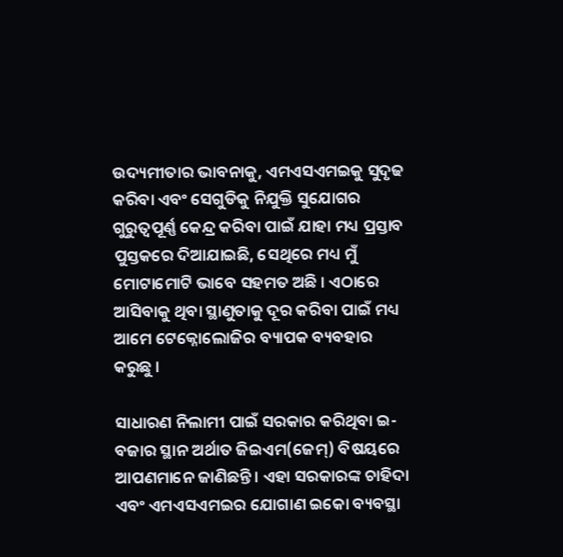ଉଦ୍ୟମୀତାର ଭାବନାକୁ, ଏମଏସଏମଇକୁ ସୁଦୃଢ କରିବା ଏବଂ ସେଗୁଡିକୁ ନିଯୁକ୍ତି ସୁଯୋଗର ଗୁରୁତ୍ୱପୂର୍ଣ୍ଣ କେନ୍ଦ୍ର କରିବା ପାଇଁ ଯାହା ମଧ୍ୟ ପ୍ରସ୍ତାବ ପୁସ୍ତକରେ ଦିଆଯାଇଛି, ସେଥିରେ ମଧ୍ୟ ମୁଁ ମୋଟାମୋଟି ଭାବେ ସହମତ ଅଛି । ଏଠାରେ ଆସିବାକୁ ଥିବା ସ୍ଥାଣୁତାକୁ ଦୂର କରିବା ପାଇଁ ମଧ୍ୟ ଆମେ ଟେକ୍ନୋଲୋଜିର ବ୍ୟାପକ ବ୍ୟବହାର କରୁଛୁ ।

ସାଧାରଣ ନିଲାମୀ ପାଇଁ ସରକାର କରିଥିବା ଇ-ବଜାର ସ୍ଥାନ ଅର୍ଥାତ ଜିଇଏମ(ଜେମ୍) ବିଷୟରେ ଆପଣମାନେ ଜାଣିଛନ୍ତି । ଏହା ସରକାରଙ୍କ ଚାହିଦା ଏବଂ ଏମଏସଏମଇର ଯୋଗାଣ ଇକୋ ବ୍ୟବସ୍ଥା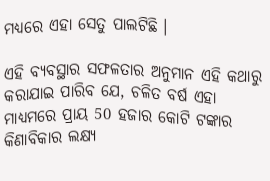ମଧ୍ୟରେ ଏହା ସେତୁ ପାଲଟିଛି ।

ଏହି ବ୍ୟବସ୍ଥାର ସଫଳତାର ଅନୁମାନ ଏହି କଥାରୁ କରାଯାଇ ପାରିବ ଯେ, ଚଳିତ ବର୍ଷ ଏହା ମାଧ୍ୟମରେ ପ୍ରାୟ 50 ହଜାର କୋଟି ଟଙ୍କାର କିଣାବିକାର ଲକ୍ଷ୍ୟ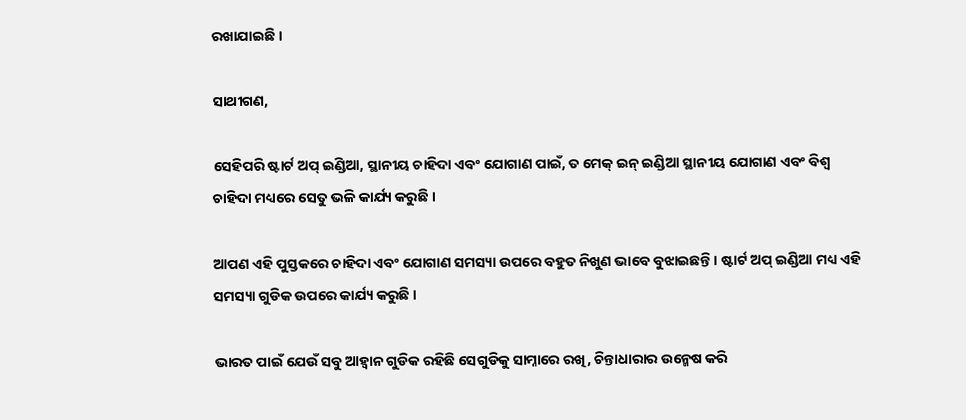ରଖାଯାଇଛି ।

ସାଥୀଗଣ,

ସେହିପରି ଷ୍ଟାର୍ଟ ଅପ୍ ଇଣ୍ଡିଆ, ସ୍ଥାନୀୟ ଚାହିଦା ଏବଂ ଯୋଗାଣ ପାଇଁ, ତ ମେକ୍ ଇନ୍ ଇଣ୍ଡିଆ ସ୍ଥାନୀୟ ଯୋଗାଣ ଏବଂ ବିଶ୍ୱ ଚାହିଦା ମଧ୍ୟରେ ସେତୁ ଭଳି କାର୍ଯ୍ୟ କରୁଛି ।

ଆପଣ ଏହି ପୁସ୍ତକରେ ଚାହିଦା ଏବଂ ଯୋଗାଣ ସମସ୍ୟା ଉପରେ ବହୁତ ନିଖୁଣ ଭାବେ ବୁଝାଇଛନ୍ତି । ଷ୍ଟାର୍ଟ ଅପ୍ ଇଣ୍ଡିଆ ମଧ୍ୟ ଏହି ସମସ୍ୟା ଗୁଡିକ ଉପରେ କାର୍ଯ୍ୟ କରୁଛି ।

ଭାରତ ପାଇଁ ଯେଉଁ ସବୁ ଆହ୍ୱାନ ଗୁଡିକ ରହିଛି ସେଗୁଡିକୁ ସାମ୍ନାରେ ରଖି, ଚିନ୍ତାଧାରାର ଉନ୍ମେଷ କରି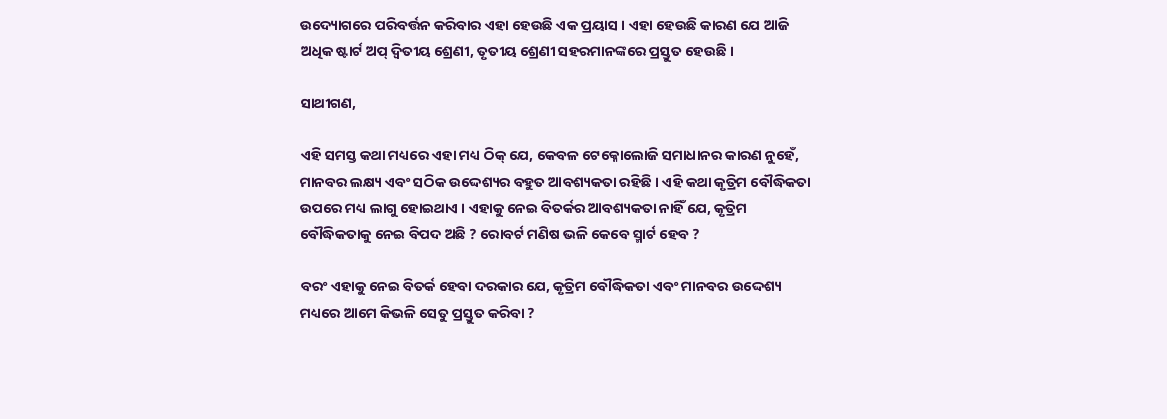ଉଦ୍ୟୋଗରେ ପରିବର୍ତ୍ତନ କରିବାର ଏହା ହେଉଛି ଏକ ପ୍ରୟାସ । ଏହା ହେଉଛି କାରଣ ଯେ ଆଜି ଅଧିକ ଷ୍ଟାର୍ଟ ଅପ୍ ଦ୍ୱିତୀୟ ଶ୍ରେଣୀ, ତୃତୀୟ ଶ୍ରେଣୀ ସହରମାନଙ୍କରେ ପ୍ରସ୍ତୁତ ହେଉଛି ।

ସାଥୀଗଣ,

ଏହି ସମସ୍ତ କଥା ମଧ୍ୟରେ ଏହା ମଧ୍ୟ ଠିକ୍ ଯେ, କେବଳ ଟେକ୍ନୋଲୋଜି ସମାଧାନର କାରଣ ନୁହେଁ, ମାନବର ଲକ୍ଷ୍ୟ ଏବଂ ସଠିକ ଉଦ୍ଦେଶ୍ୟର ବହୁତ ଆବଶ୍ୟକତା ରହିଛି । ଏହି କଥା କୃତ୍ରିମ ବୌଦ୍ଧିକତା ଉପରେ ମଧ୍ୟ ଲାଗୁ ହୋଇଥାଏ । ଏହାକୁ ନେଇ ବିତର୍କର ଆବଶ୍ୟକତା ନାହିଁ ଯେ, କୃତ୍ରିମ ବୌଦ୍ଧିକତାକୁ ନେଇ ବିପଦ ଅଛି ? ରୋବର୍ଟ ମଣିଷ ଭଳି କେବେ ସ୍ମାର୍ଟ ହେବ ?

ବରଂ ଏହାକୁ ନେଇ ବିତର୍କ ହେବା ଦରକାର ଯେ, କୃତ୍ରିମ ବୌଦ୍ଧିକତା ଏବଂ ମାନବର ଉଦ୍ଦେଶ୍ୟ ମଧ୍ୟରେ ଆମେ କିଭଳି ସେତୁ ପ୍ରସ୍ତୁତ କରିବା ?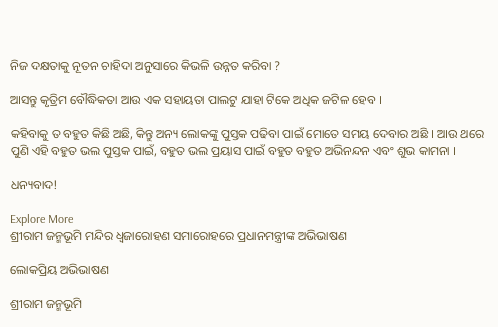ନିଜ ଦକ୍ଷତାକୁ ନୂତନ ଚାହିଦା ଅନୁସାରେ କିଭଳି ଉନ୍ନତ କରିବା ?

ଆସନ୍ତୁ କୃତ୍ରିମ ବୌଦ୍ଧିକତା ଆଉ ଏକ ସହାୟତା ପାଲଟୁ ଯାହା ଟିକେ ଅଧିକ ଜଟିଳ ହେବ ।

କହିବାକୁ ତ ବହୁତ କିଛି ଅଛି, କିନ୍ତୁ ଅନ୍ୟ ଲୋକଙ୍କୁ ପୁସ୍ତକ ପଢିବା ପାଇଁ ମୋତେ ସମୟ ଦେବାର ଅଛି । ଆଉ ଥରେ ପୁଣି ଏହି ବହୁତ ଭଲ ପୁସ୍ତକ ପାଇଁ, ବହୁତ ଭଲ ପ୍ରୟାସ ପାଇଁ ବହୁତ ବହୁତ ଅଭିନନ୍ଦନ ଏବଂ ଶୁଭ କାମନା ।

ଧନ୍ୟବାଦ!

Explore More
ଶ୍ରୀରାମ ଜନ୍ମଭୂମି ମନ୍ଦିର ଧ୍ଵଜାରୋହଣ ସମାରୋହରେ ପ୍ରଧାନମନ୍ତ୍ରୀଙ୍କ ଅଭିଭାଷଣ

ଲୋକପ୍ରିୟ ଅଭିଭାଷଣ

ଶ୍ରୀରାମ ଜନ୍ମଭୂମି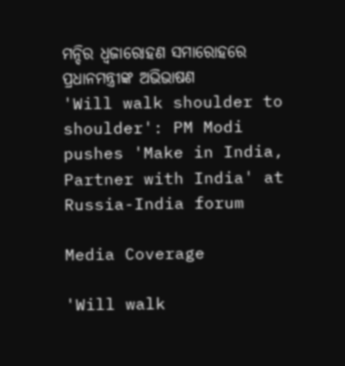ମନ୍ଦିର ଧ୍ଵଜାରୋହଣ ସମାରୋହରେ ପ୍ରଧାନମନ୍ତ୍ରୀଙ୍କ ଅଭିଭାଷଣ
'Will walk shoulder to shoulder': PM Modi pushes 'Make in India, Partner with India' at Russia-India forum

Media Coverage

'Will walk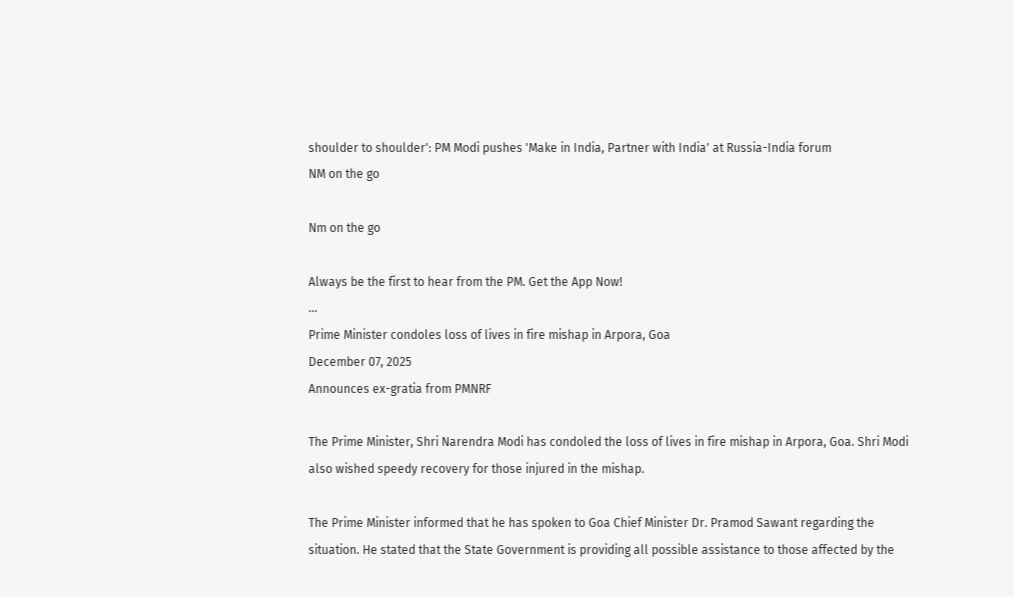shoulder to shoulder': PM Modi pushes 'Make in India, Partner with India' at Russia-India forum
NM on the go

Nm on the go

Always be the first to hear from the PM. Get the App Now!
...
Prime Minister condoles loss of lives in fire mishap in Arpora, Goa
December 07, 2025
Announces ex-gratia from PMNRF

The Prime Minister, Shri Narendra Modi has condoled the loss of lives in fire mishap in Arpora, Goa. Shri Modi also wished speedy recovery for those injured in the mishap.

The Prime Minister informed that he has spoken to Goa Chief Minister Dr. Pramod Sawant regarding the situation. He stated that the State Government is providing all possible assistance to those affected by the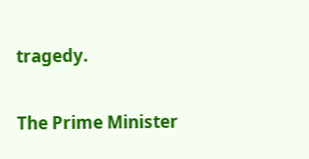tragedy.

The Prime Minister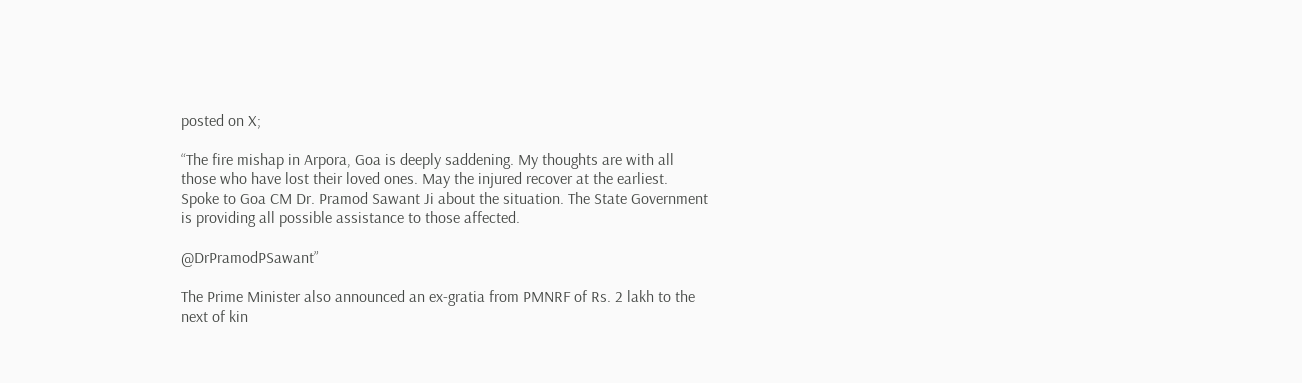posted on X;

“The fire mishap in Arpora, Goa is deeply saddening. My thoughts are with all those who have lost their loved ones. May the injured recover at the earliest. Spoke to Goa CM Dr. Pramod Sawant Ji about the situation. The State Government is providing all possible assistance to those affected.

@DrPramodPSawant”

The Prime Minister also announced an ex-gratia from PMNRF of Rs. 2 lakh to the next of kin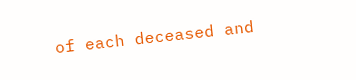of each deceased and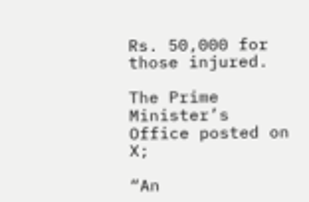Rs. 50,000 for those injured.

The Prime Minister’s Office posted on X;

“An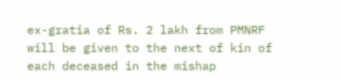ex-gratia of Rs. 2 lakh from PMNRF will be given to the next of kin of each deceased in the mishap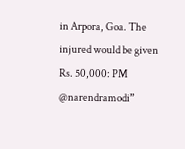in Arpora, Goa. The injured would be given Rs. 50,000: PM @narendramodi”